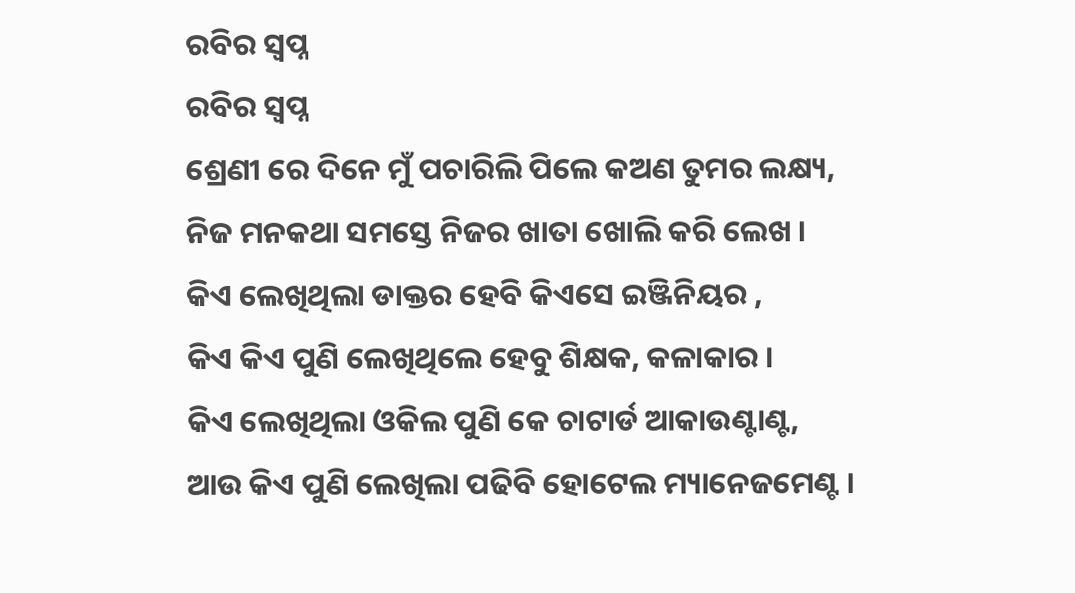ରବିର ସ୍ୱପ୍ନ
ରବିର ସ୍ୱପ୍ନ
ଶ୍ରେଣୀ ରେ ଦିନେ ମୁଁ ପଚାରିଲି ପିଲେ କଅଣ ତୁମର ଲକ୍ଷ୍ୟ,
ନିଜ ମନକଥା ସମସ୍ତେ ନିଜର ଖାତା ଖୋଲି କରି ଲେଖ ।
କିଏ ଲେଖିଥିଲା ଡାକ୍ତର ହେବି କିଏସେ ଇଞ୍ଜିନିୟର ,
କିଏ କିଏ ପୁଣି ଲେଖିଥିଲେ ହେବୁ ଶିକ୍ଷକ, କଳାକାର ।
କିଏ ଲେଖିଥିଲା ଓକିଲ ପୁଣି କେ ଚାଟାର୍ଡ ଆକାଉଣ୍ଟାଣ୍ଟ,
ଆଉ କିଏ ପୁଣି ଲେଖିଲା ପଢିବି ହୋଟେଲ ମ୍ୟାନେଜମେଣ୍ଟ ।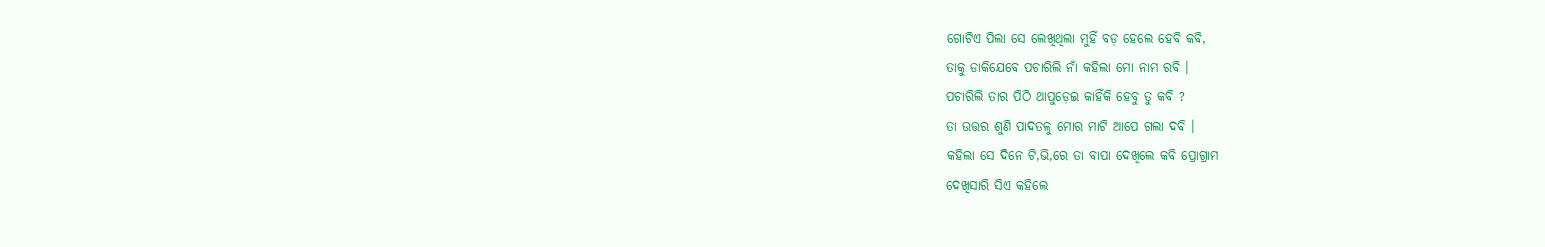ଗୋଟିଏ ପିଲା ସେ ଲେଖିଥିଲା ମୁହିଁ ବଡ଼ ହେଲେ ହେବି କବି,
ତାକୁ ଡାକିଯେବେ ପଚାରିଲି ନାଁ କହିଲା ମୋ ନାମ ରବି ।
ପଚାରିଲି ତାର ପିଠି ଥାପୁଡ଼େଇ କାହିଁକି ହେବୁ ତୁ କବି ?
ତା ଉତ୍ତର ଶୁଣି ପାଦତଳୁ ମୋର ମାଟି ଆପେ ଗଲା ଦବି ।
କହିଲା ସେ ଦିନେ ଟି,ଭି,ରେ ତା ବାପା ଦେଖିଲେ କବି ପ୍ରୋଗ୍ରାମ
ଦେଖିସାରି ସିଏ କହିଲେ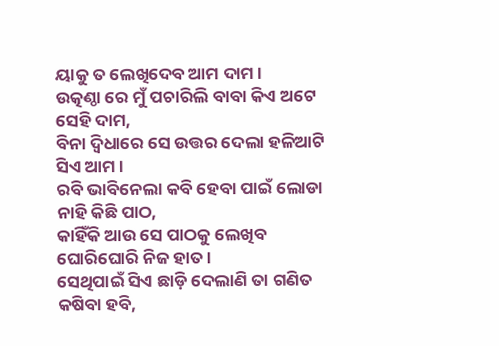ୟାକୁ ତ ଲେଖିଦେବ ଆମ ଦାମ ।
ଉତ୍କଣ୍ଠା ରେ ମୁଁ ପଚାରିଲି ବାବା କିଏ ଅଟେ ସେହି ଦାମ,
ବିନା ଦ୍ବିଧାରେ ସେ ଉତ୍ତର ଦେଲା ହଳିଆଟି ସିଏ ଆମ ।
ରବି ଭାବିନେଲା କବି ହେବା ପାଇଁ ଲୋଡା ନାହି କିଛି ପାଠ,
କାହିଁକି ଆଉ ସେ ପାଠକୁ ଲେଖିବ ଘୋରିଘୋରି ନିଜ ହାତ ।
ସେଥିପାଇଁ ସିଏ ଛାଡ଼ି ଦେଲାଣି ତା ଗଣିତ କଷିବା ହବି,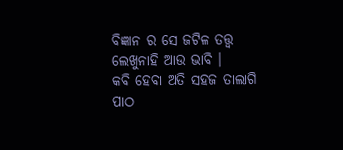ବିଜ୍ଞାନ ର ସେ ଜଟିଳ ତତ୍ତ୍ଵ ଲେଖୁନାହି ଆଉ ଭାବି ।
କବି ହେବା ଅତି ସହଜ ତାଲାଗି ପାଠ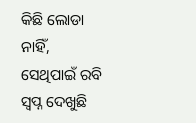କିଛି ଲୋଡା ନାହିଁ,
ସେଥିପାଇଁ ରବି ସ୍ୱପ୍ନ ଦେଖୁଛି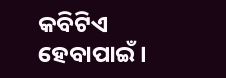କବିଟିଏ ହେବାପାଇଁ ।